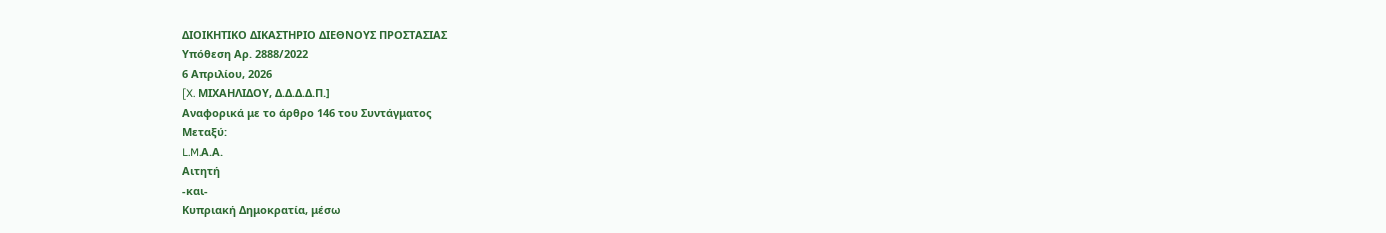ΔΙΟΙΚΗΤΙΚΟ ΔΙΚΑΣΤΗΡΙΟ ΔΙΕΘΝΟΥΣ ΠΡΟΣΤΑΣΙΑΣ
Υπόθεση Αρ. 2888/2022
6 Απριλίου, 2026
[X. ΜΙΧΑΗΛΙΔΟΥ, Δ.Δ.Δ.Δ.Π.]
Αναφορικά με το άρθρο 146 του Συντάγματος
Μεταξύ:
L.M.Α.Α.
Αιτητή
-και-
Κυπριακή Δημοκρατία, μέσω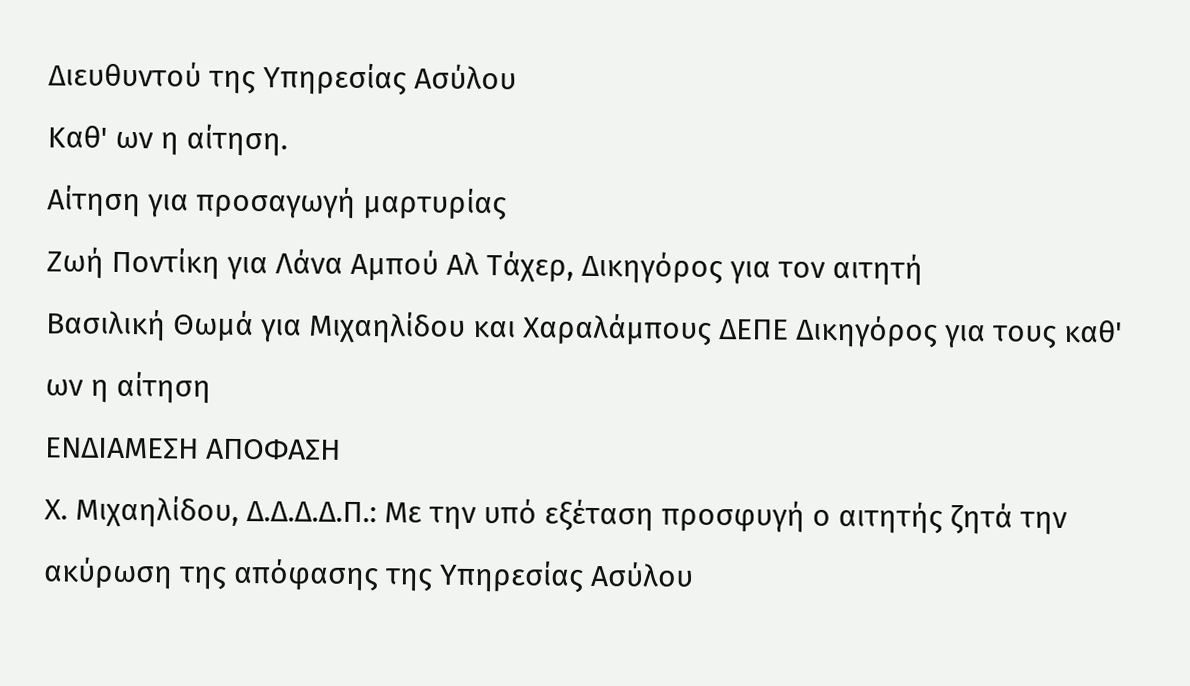Διευθυντού της Υπηρεσίας Ασύλου
Καθ' ων η αίτηση.
Αίτηση για προσαγωγή μαρτυρίας
Ζωή Ποντίκη για Λάνα Αμπού Αλ Τάχερ, Δικηγόρος για τον αιτητή
Βασιλική Θωμά για Μιχαηλίδου και Χαραλάμπους ΔΕΠΕ Δικηγόρος για τους καθ' ων η αίτηση
ΕΝΔΙΑΜΕΣΗ ΑΠΟΦΑΣΗ
Χ. Μιχαηλίδου, Δ.Δ.Δ.Δ.Π.: Με την υπό εξέταση προσφυγή ο αιτητής ζητά την ακύρωση της απόφασης της Υπηρεσίας Ασύλου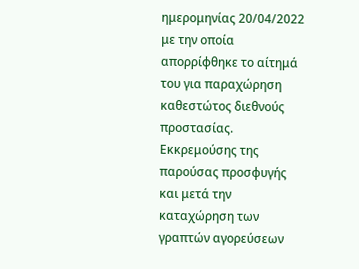ημερομηνίας 20/04/2022 με την οποία απορρίφθηκε το αίτημά του για παραχώρηση καθεστώτος διεθνούς προστασίας.
Εκκρεμούσης της παρούσας προσφυγής και μετά την καταχώρηση των γραπτών αγορεύσεων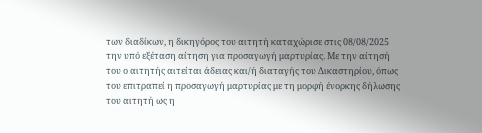των διαδίκων, η δικηγόρος του αιτητή καταχώρισε στις 08/08/2025 την υπό εξέταση αίτηση για προσαγωγή μαρτυρίας. Με την αίτησή του ο αιτητής αιτείται άδειας και/ή διαταγής του Δικαστηρίου, όπως του επιτραπεί η προσαγωγή μαρτυρίας με τη μορφή ένορκης δήλωσης του αιτητή ως η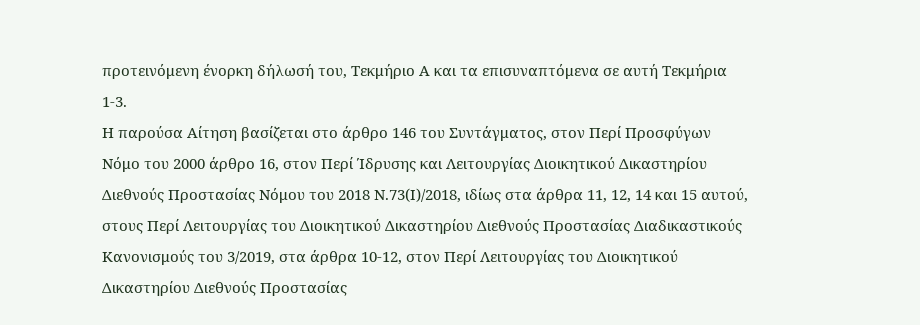προτεινόμενη ένορκη δήλωσή του, Τεκμήριο Α και τα επισυναπτόμενα σε αυτή Τεκμήρια 1-3.
Η παρούσα Αίτηση βασίζεται στο άρθρο 146 του Συντάγματος, στον Περί Προσφύγων Νόμο του 2000 άρθρο 16, στον Περί Ίδρυσης και Λειτουργίας Διοικητικού Δικαστηρίου Διεθνούς Προστασίας Νόμου του 2018 Ν.73(Ι)/2018, ιδίως στα άρθρα 11, 12, 14 και 15 αυτού, στους Περί Λειτουργίας του Διοικητικού Δικαστηρίου Διεθνούς Προστασίας Διαδικαστικούς Κανονισμούς του 3/2019, στα άρθρα 10-12, στον Περί Λειτουργίας του Διοικητικού Δικαστηρίου Διεθνούς Προστασίας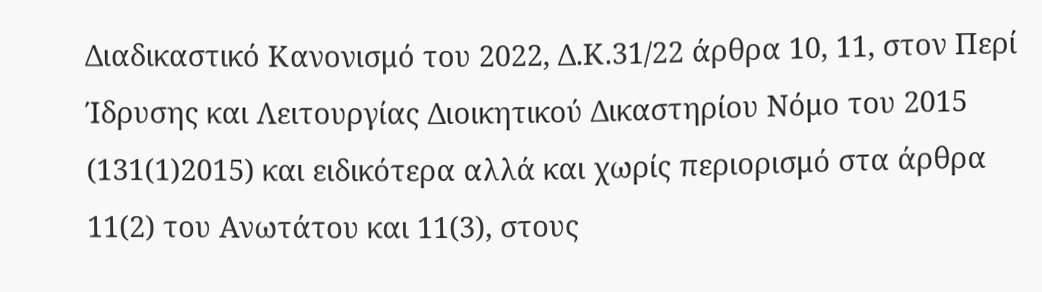Διαδικαστικό Κανονισμό του 2022, Δ.Κ.31/22 άρθρα 10, 11, στον Περί Ίδρυσης και Λειτουργίας Διοικητικού Δικαστηρίου Νόμο του 2015 (131(1)2015) και ειδικότερα αλλά και χωρίς περιορισμό στα άρθρα 11(2) του Ανωτάτου και 11(3), στους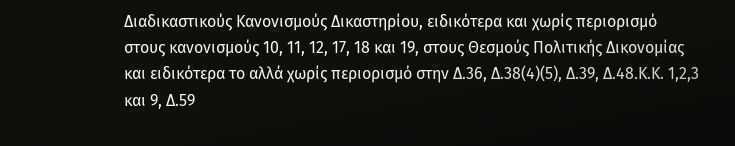Διαδικαστικούς Κανονισμούς Δικαστηρίου, ειδικότερα και χωρίς περιορισμό στους κανονισμούς 10, 11, 12, 17, 18 και 19, στους Θεσμούς Πολιτικής Δικονομίας και ειδικότερα το αλλά χωρίς περιορισμό στην Δ.36, Δ.38(4)(5), Δ.39, Δ.48.Κ.Κ. 1,2,3 και 9, Δ.59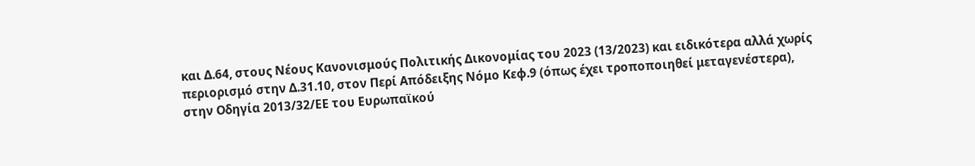και Δ.64, στους Νέους Κανονισμούς Πολιτικής Δικονομίας του 2023 (13/2023) και ειδικότερα αλλά χωρίς περιορισμό στην Δ.31.10, στον Περί Απόδειξης Νόμο Κεφ.9 (όπως έχει τροποποιηθεί μεταγενέστερα), στην Οδηγία 2013/32/ΕΕ του Ευρωπαϊκού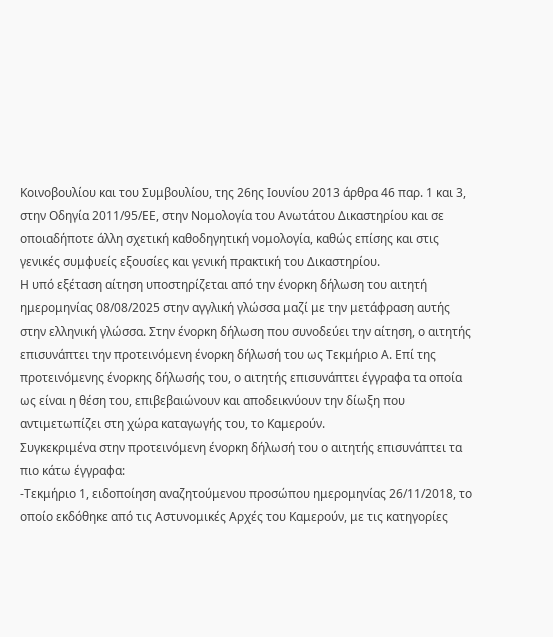Κοινοβουλίου και του Συμβουλίου, της 26ης Ιουνίου 2013 άρθρα 46 παρ. 1 και 3, στην Οδηγία 2011/95/ΕΕ, στην Νομολογία του Ανωτάτου Δικαστηρίου και σε οποιαδήποτε άλλη σχετική καθοδηγητική νομολογία, καθώς επίσης και στις γενικές συμφυείς εξουσίες και γενική πρακτική του Δικαστηρίου.
Η υπό εξέταση αίτηση υποστηρίζεται από την ένορκη δήλωση του αιτητή ημερομηνίας 08/08/2025 στην αγγλική γλώσσα μαζί με την μετάφραση αυτής στην ελληνική γλώσσα. Στην ένορκη δήλωση που συνοδεύει την αίτηση, ο αιτητής επισυνάπτει την προτεινόμενη ένορκη δήλωσή του ως Τεκμήριο Α. Επί της προτεινόμενης ένορκης δήλωσής του, ο αιτητής επισυνάπτει έγγραφα τα οποία ως είναι η θέση του, επιβεβαιώνουν και αποδεικνύουν την δίωξη που αντιμετωπίζει στη χώρα καταγωγής του, το Καμερούν.
Συγκεκριμένα στην προτεινόμενη ένορκη δήλωσή του ο αιτητής επισυνάπτει τα πιο κάτω έγγραφα:
-Τεκμήριο 1, ειδοποίηση αναζητούμενου προσώπου ημερομηνίας 26/11/2018, το οποίο εκδόθηκε από τις Αστυνομικές Αρχές του Καμερούν, με τις κατηγορίες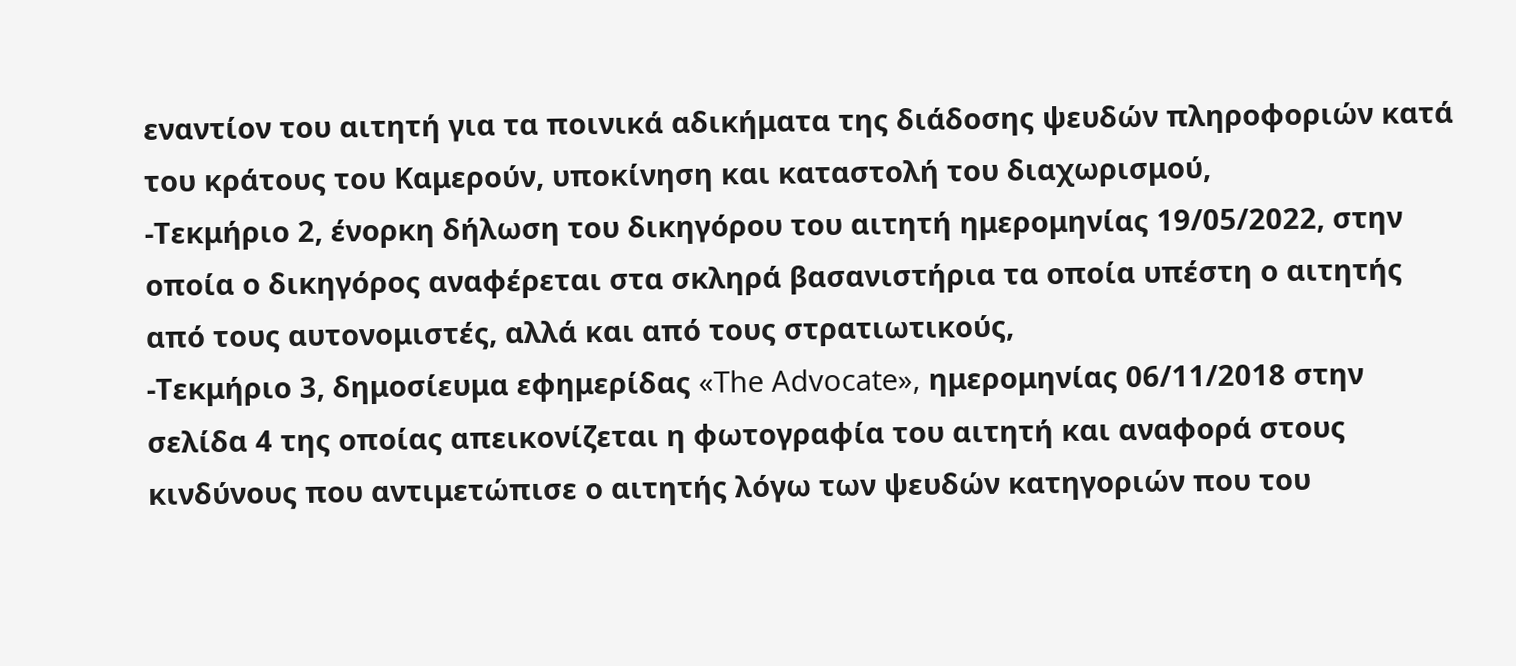εναντίον του αιτητή για τα ποινικά αδικήματα της διάδοσης ψευδών πληροφοριών κατά του κράτους του Καμερούν, υποκίνηση και καταστολή του διαχωρισμού,
-Τεκμήριο 2, ένορκη δήλωση του δικηγόρου του αιτητή ημερομηνίας 19/05/2022, στην οποία ο δικηγόρος αναφέρεται στα σκληρά βασανιστήρια τα οποία υπέστη ο αιτητής από τους αυτονομιστές, αλλά και από τους στρατιωτικούς,
-Τεκμήριο 3, δημοσίευμα εφημερίδας «The Advocate», ημερομηνίας 06/11/2018 στην σελίδα 4 της οποίας απεικονίζεται η φωτογραφία του αιτητή και αναφορά στους κινδύνους που αντιμετώπισε ο αιτητής λόγω των ψευδών κατηγοριών που του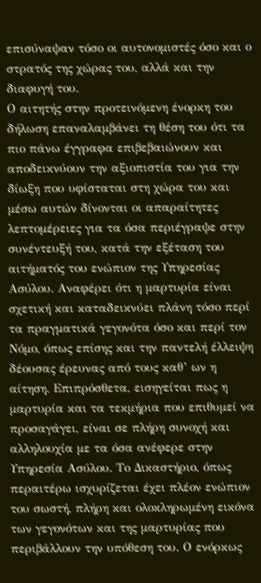επισύναψαν τόσο οι αυτονομιστές όσο και ο στρατός της χώρας του, αλλά και την διαφυγή του.
Ο αιτητής στην προτεινόμενη ένορκη του δήλωση επαναλαμβάνει τη θέση του ότι τα πιο πάνω έγγραφα επιβεβαιώνουν και αποδεικνύουν την αξιοπιστία του για την δίωξη που υφίσταται στη χώρα του και μέσω αυτών δίνονται οι απαραίτητες λεπτομέρειες για τα όσα περιέγραψε στην συνέντευξή του, κατά την εξέταση του αιτήματός του ενώπιον της Υπηρεσίας Ασύλου. Αναφέρει ότι η μαρτυρία είναι σχετική και καταδεικνύει πλάνη τόσο περί τα πραγματικά γεγονότα όσο και περί τον Νόμο, όπως επίσης και την παντελή έλλειψη δέουσας έρευνας από τους καθ’ ων η αίτηση. Επιπρόσθετα, εισηγείται πως η μαρτυρία και τα τεκμήρια που επιθυμεί να προσαγάγει, είναι σε πλήρη συνοχή και αλληλουχία με τα όσα ανέφερε στην Υπηρεσία Ασύλου. Το Δικαστήριο, όπως περαιτέρω ισχυρίζεται έχει πλέον ενώπιον του σωστή, πλήρη και ολοκληρωμένη εικόνα των γεγονότων και της μαρτυρίας που περιβάλλουν την υπόθεση του. Ο ενόρκως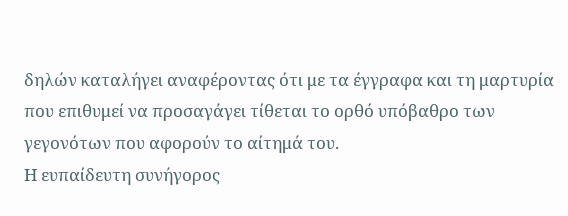δηλών καταλήγει αναφέροντας ότι με τα έγγραφα και τη μαρτυρία που επιθυμεί να προσαγάγει τίθεται το ορθό υπόβαθρο των γεγονότων που αφορούν το αίτημά του.
Η ευπαίδευτη συνήγορος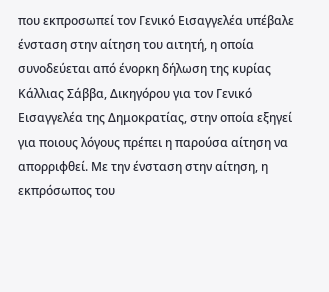που εκπροσωπεί τον Γενικό Εισαγγελέα υπέβαλε ένσταση στην αίτηση του αιτητή, η οποία συνοδεύεται από ένορκη δήλωση της κυρίας Κάλλιας Σάββα, Δικηγόρου για τον Γενικό Εισαγγελέα της Δημοκρατίας, στην οποία εξηγεί για ποιους λόγους πρέπει η παρούσα αίτηση να απορριφθεί. Με την ένσταση στην αίτηση, η εκπρόσωπος του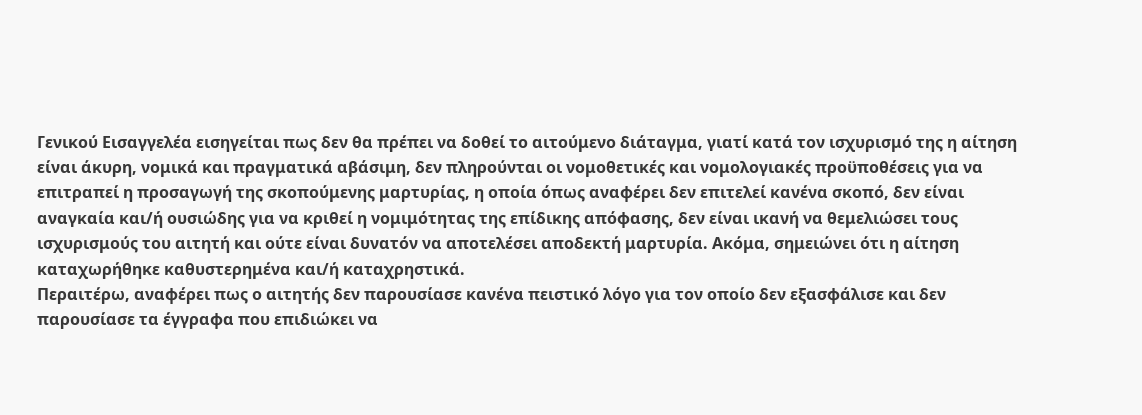Γενικού Εισαγγελέα εισηγείται πως δεν θα πρέπει να δοθεί το αιτούμενο διάταγμα, γιατί κατά τον ισχυρισμό της η αίτηση είναι άκυρη, νομικά και πραγματικά αβάσιμη, δεν πληρούνται οι νομοθετικές και νομολογιακές προϋποθέσεις για να επιτραπεί η προσαγωγή της σκοπούμενης μαρτυρίας, η οποία όπως αναφέρει δεν επιτελεί κανένα σκοπό, δεν είναι αναγκαία και/ή ουσιώδης για να κριθεί η νομιμότητας της επίδικης απόφασης, δεν είναι ικανή να θεμελιώσει τους ισχυρισμούς του αιτητή και ούτε είναι δυνατόν να αποτελέσει αποδεκτή μαρτυρία. Ακόμα, σημειώνει ότι η αίτηση καταχωρήθηκε καθυστερημένα και/ή καταχρηστικά.
Περαιτέρω, αναφέρει πως ο αιτητής δεν παρουσίασε κανένα πειστικό λόγο για τον οποίο δεν εξασφάλισε και δεν παρουσίασε τα έγγραφα που επιδιώκει να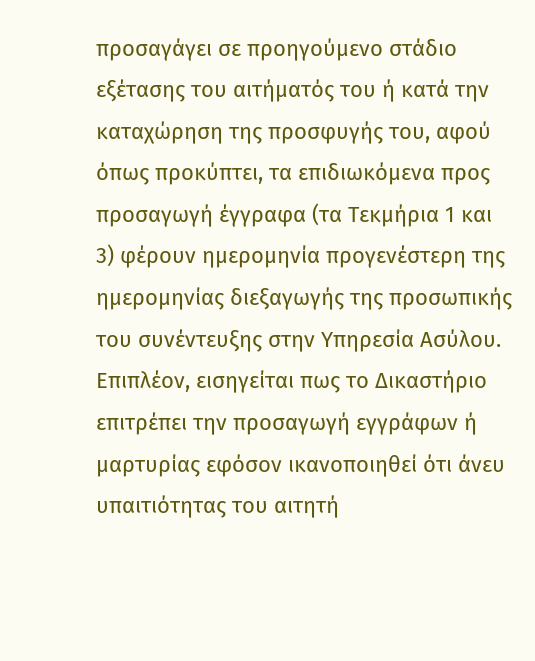προσαγάγει σε προηγούμενο στάδιο εξέτασης του αιτήματός του ή κατά την καταχώρηση της προσφυγής του, αφού όπως προκύπτει, τα επιδιωκόμενα προς προσαγωγή έγγραφα (τα Τεκμήρια 1 και 3) φέρουν ημερομηνία προγενέστερη της ημερομηνίας διεξαγωγής της προσωπικής του συνέντευξης στην Υπηρεσία Ασύλου. Επιπλέον, εισηγείται πως το Δικαστήριο επιτρέπει την προσαγωγή εγγράφων ή μαρτυρίας εφόσον ικανοποιηθεί ότι άνευ υπαιτιότητας του αιτητή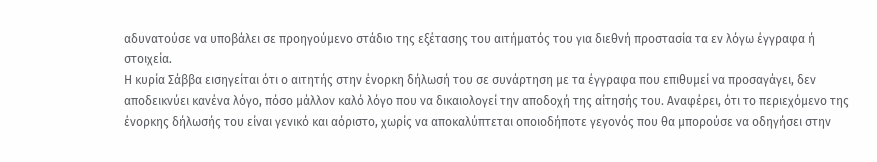αδυνατούσε να υποβάλει σε προηγούμενο στάδιο της εξέτασης του αιτήματός του για διεθνή προστασία τα εν λόγω έγγραφα ή στοιχεία.
Η κυρία Σάββα εισηγείται ότι ο αιτητής στην ένορκη δήλωσή του σε συνάρτηση με τα έγγραφα που επιθυμεί να προσαγάγει, δεν αποδεικνύει κανένα λόγο, πόσο μάλλον καλό λόγο που να δικαιολογεί την αποδοχή της αίτησής του. Αναφέρει, ότι το περιεχόμενο της ένορκης δήλωσής του είναι γενικό και αόριστο, χωρίς να αποκαλύπτεται οποιοδήποτε γεγονός που θα μπορούσε να οδηγήσει στην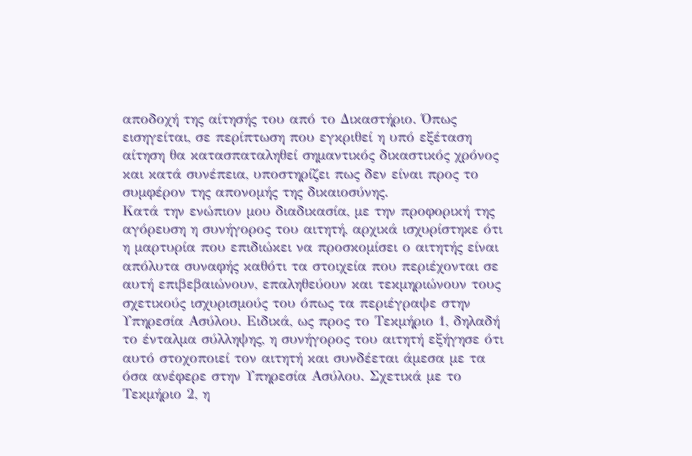αποδοχή της αίτησής του από το Δικαστήριο. Όπως εισηγείται, σε περίπτωση που εγκριθεί η υπό εξέταση αίτηση θα κατασπαταληθεί σημαντικός δικαστικός χρόνος και κατά συνέπεια, υποστηρίζει πως δεν είναι προς το συμφέρον της απονομής της δικαιοσύνης.
Κατά την ενώπιον μου διαδικασία, με την προφορική της αγόρευση η συνήγορος του αιτητή, αρχικά ισχυρίστηκε ότι η μαρτυρία που επιδιώκει να προσκομίσει ο αιτητής είναι απόλυτα συναφής καθότι τα στοιχεία που περιέχονται σε αυτή επιβεβαιώνουν, επαληθεύουν και τεκμηριώνουν τους σχετικούς ισχυρισμούς του όπως τα περιέγραψε στην Υπηρεσία Ασύλου. Ειδικά, ως προς το Τεκμήριο 1, δηλαδή το ένταλμα σύλληψης, η συνήγορος του αιτητή εξήγησε ότι αυτό στοχοποιεί τον αιτητή και συνδέεται άμεσα με τα όσα ανέφερε στην Υπηρεσία Ασύλου. Σχετικά με το Τεκμήριο 2, η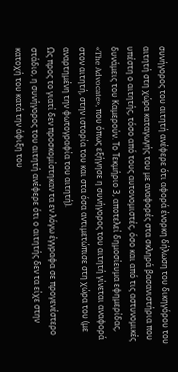συνήγορος του αιτητή ανέφερε ότι αφορά ένορκη δήλωση του δικηγόρου του αιτητή στη χώρα καταγωγής του με αναφορές στα σκληρά βασανιστήρια που υπέστη ο αιτητής, τόσο από τους αυτονομιστές, όσο και από τις αστυνομικές δυνάμεις του Καμερούν. Το Τεκμήριο 3, αποτελεί δημοσίευμα εφημερίδας, «The Advocate», που όπως εξήγησε η συνήγορος του αιτητή γίνεται αναφορά στον αιτητή, στην ιστορία του και στα όσα αντιμετώπισε στη χώρα του (με αναρτημένη την φωτογραφία του αιτητή).
Ως προς το γιατί δεν προσκομίστηκαν τα εν λόγω έγγραφα σε προγενέστερο στάδιο, η συνήγορος του αιτητή ανέφερε ότι ο αιτητής δεν τα είχε στην κατοχή του κατά την άφιξη του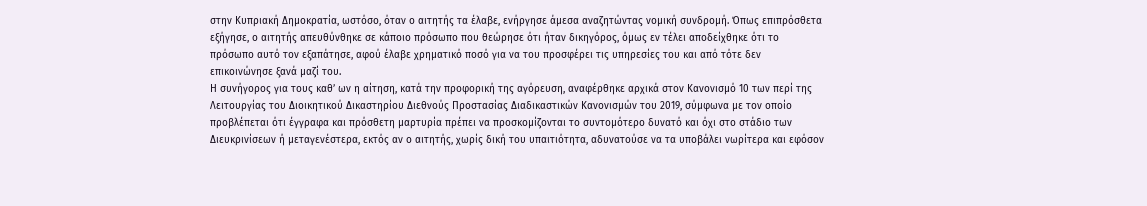στην Κυπριακή Δημοκρατία, ωστόσο, όταν ο αιτητής τα έλαβε, ενήργησε άμεσα αναζητώντας νομική συνδρομή. Όπως επιπρόσθετα εξήγησε, ο αιτητής απευθύνθηκε σε κάποιο πρόσωπο που θεώρησε ότι ήταν δικηγόρος, όμως εν τέλει αποδείχθηκε ότι το πρόσωπο αυτό τον εξαπάτησε, αφού έλαβε χρηματικό ποσό για να του προσφέρει τις υπηρεσίες του και από τότε δεν επικοινώνησε ξανά μαζί του.
Η συνήγορος για τους καθ’ ων η αίτηση, κατά την προφορική της αγόρευση, αναφέρθηκε αρχικά στον Κανονισμό 10 των περί της Λειτουργίας του Διοικητικού Δικαστηρίου Διεθνούς Προστασίας Διαδικαστικών Κανονισμών του 2019, σύμφωνα με τον οποίο προβλέπεται ότι έγγραφα και πρόσθετη μαρτυρία πρέπει να προσκομίζονται το συντομότερο δυνατό και όχι στο στάδιο των Διευκρινίσεων ή μεταγενέστερα, εκτός αν ο αιτητής, χωρίς δική του υπαιτιότητα, αδυνατούσε να τα υποβάλει νωρίτερα και εφόσον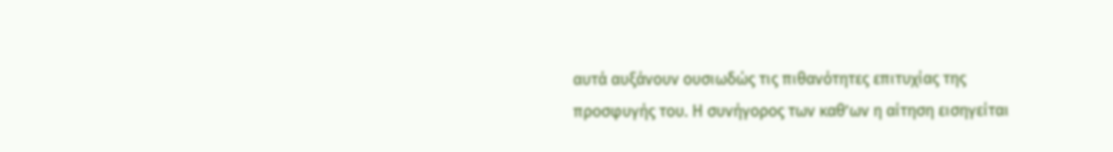αυτά αυξάνουν ουσιωδώς τις πιθανότητες επιτυχίας της προσφυγής του. Η συνήγορος των καθ’ων η αίτηση εισηγείται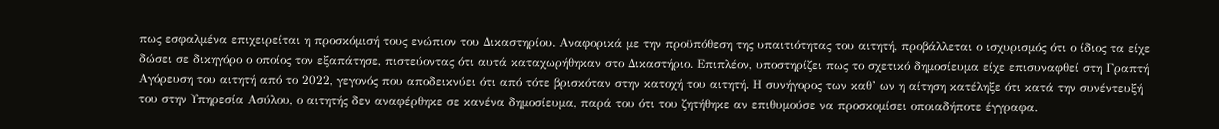πως εσφαλμένα επιχειρείται η προσκόμισή τους ενώπιον του Δικαστηρίου. Αναφορικά με την προϋπόθεση της υπαιτιότητας του αιτητή, προβάλλεται ο ισχυρισμός ότι ο ίδιος τα είχε δώσει σε δικηγόρο ο οποίος τον εξαπάτησε, πιστεύοντας ότι αυτά καταχωρήθηκαν στο Δικαστήριο. Επιπλέον, υποστηρίζει πως το σχετικό δημοσίευμα είχε επισυναφθεί στη Γραπτή Αγόρευση του αιτητή από το 2022, γεγονός που αποδεικνύει ότι από τότε βρισκόταν στην κατοχή του αιτητή. Η συνήγορος των καθ’ ων η αίτηση κατέληξε ότι κατά την συνέντευξή του στην Υπηρεσία Ασύλου, ο αιτητής δεν αναφέρθηκε σε κανένα δημοσίευμα, παρά του ότι του ζητήθηκε αν επιθυμούσε να προσκομίσει οποιαδήποτε έγγραφα.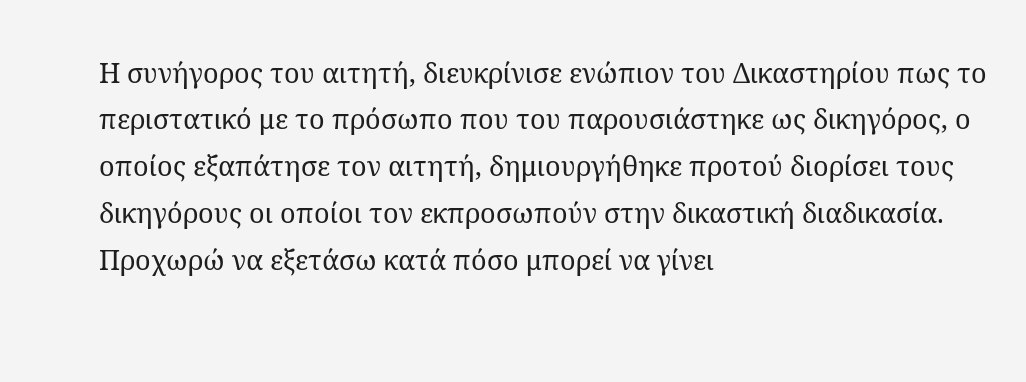Η συνήγορος του αιτητή, διευκρίνισε ενώπιον του Δικαστηρίου πως το περιστατικό με το πρόσωπο που του παρουσιάστηκε ως δικηγόρος, ο οποίος εξαπάτησε τον αιτητή, δημιουργήθηκε προτού διορίσει τους δικηγόρους οι οποίοι τον εκπροσωπούν στην δικαστική διαδικασία.
Προχωρώ να εξετάσω κατά πόσο μπορεί να γίνει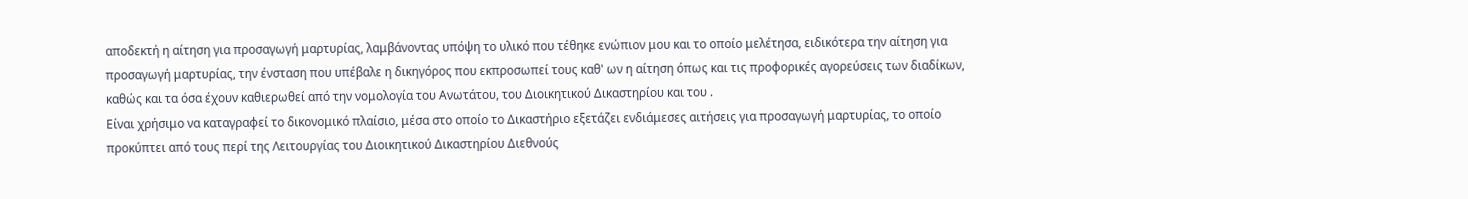αποδεκτή η αίτηση για προσαγωγή μαρτυρίας, λαμβάνοντας υπόψη το υλικό που τέθηκε ενώπιον μου και το οποίο μελέτησα, ειδικότερα την αίτηση για προσαγωγή μαρτυρίας, την ένσταση που υπέβαλε η δικηγόρος που εκπροσωπεί τους καθ' ων η αίτηση όπως και τις προφορικές αγορεύσεις των διαδίκων, καθώς και τα όσα έχουν καθιερωθεί από την νομολογία του Ανωτάτου, του Διοικητικού Δικαστηρίου και του .
Είναι χρήσιμο να καταγραφεί το δικονομικό πλαίσιο, μέσα στο οποίο το Δικαστήριο εξετάζει ενδιάμεσες αιτήσεις για προσαγωγή μαρτυρίας, το οποίο προκύπτει από τους περί της Λειτουργίας του Διοικητικού Δικαστηρίου Διεθνούς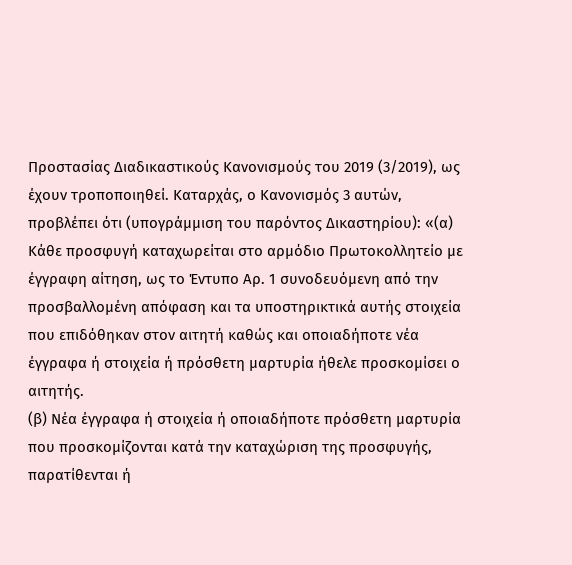Προστασίας Διαδικαστικούς Κανονισμούς του 2019 (3/2019), ως έχουν τροποποιηθεί. Καταρχάς, ο Κανονισμός 3 αυτών, προβλέπει ότι (υπογράμμιση του παρόντος Δικαστηρίου): «(α) Κάθε προσφυγή καταχωρείται στο αρμόδιο Πρωτοκολλητείο με έγγραφη αίτηση, ως το Έντυπο Αρ. 1 συνοδευόμενη από την προσβαλλομένη απόφαση και τα υποστηρικτικά αυτής στοιχεία που επιδόθηκαν στον αιτητή καθώς και οποιαδήποτε νέα έγγραφα ή στοιχεία ή πρόσθετη μαρτυρία ήθελε προσκομίσει ο αιτητής.
(β) Νέα έγγραφα ή στοιχεία ή οποιαδήποτε πρόσθετη μαρτυρία που προσκομίζονται κατά την καταχώριση της προσφυγής, παρατίθενται ή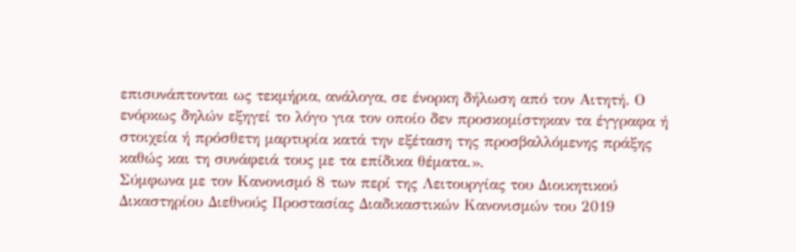επισυνάπτονται ως τεκμήρια, ανάλογα, σε ένορκη δήλωση από τον Αιτητή. Ο ενόρκως δηλών εξηγεί το λόγο για τον οποίο δεν προσκομίστηκαν τα έγγραφα ή στοιχεία ή πρόσθετη μαρτυρία κατά την εξέταση της προσβαλλόμενης πράξης καθώς και τη συνάφειά τους με τα επίδικα θέματα.».
Σύμφωνα με τον Κανονισμό 8 των περί της Λειτουργίας του Διοικητικού Δικαστηρίου Διεθνούς Προστασίας Διαδικαστικών Κανονισμών του 2019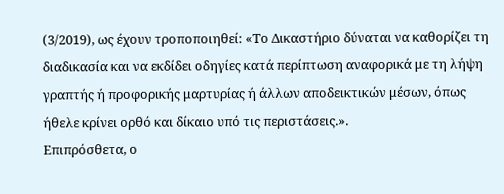(3/2019), ως έχουν τροποποιηθεί: «Το Δικαστήριο δύναται να καθορίζει τη διαδικασία και να εκδίδει οδηγίες κατά περίπτωση αναφορικά με τη λήψη γραπτής ή προφορικής μαρτυρίας ή άλλων αποδεικτικών μέσων, όπως ήθελε κρίνει ορθό και δίκαιο υπό τις περιστάσεις.».
Επιπρόσθετα, ο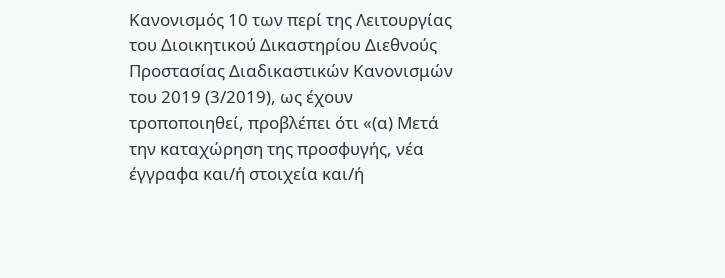Κανονισμός 10 των περί της Λειτουργίας του Διοικητικού Δικαστηρίου Διεθνούς Προστασίας Διαδικαστικών Κανονισμών του 2019 (3/2019), ως έχουν τροποποιηθεί, προβλέπει ότι «(α) Μετά την καταχώρηση της προσφυγής, νέα έγγραφα και/ή στοιχεία και/ή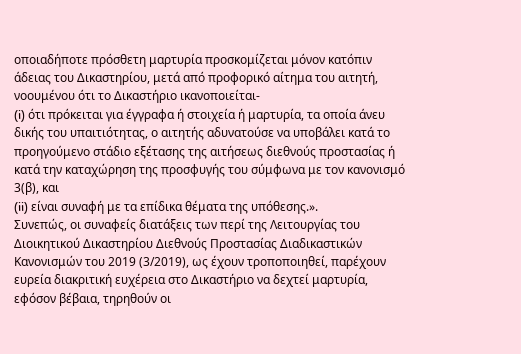οποιαδήποτε πρόσθετη μαρτυρία προσκομίζεται μόνον κατόπιν άδειας του Δικαστηρίου, μετά από προφορικό αίτημα του αιτητή, νοουμένου ότι το Δικαστήριο ικανοποιείται-
(i) ότι πρόκειται για έγγραφα ή στοιχεία ή μαρτυρία, τα οποία άνευ δικής του υπαιτιότητας, ο αιτητής αδυνατούσε να υποβάλει κατά το προηγούμενο στάδιο εξέτασης της αιτήσεως διεθνούς προστασίας ή κατά την καταχώρηση της προσφυγής του σύμφωνα με τον κανονισμό 3(β), και
(ii) είναι συναφή με τα επίδικα θέματα της υπόθεσης.».
Συνεπώς, οι συναφείς διατάξεις των περί της Λειτουργίας του Διοικητικού Δικαστηρίου Διεθνούς Προστασίας Διαδικαστικών Κανονισμών του 2019 (3/2019), ως έχουν τροποποιηθεί, παρέχουν ευρεία διακριτική ευχέρεια στο Δικαστήριο να δεχτεί μαρτυρία, εφόσον βέβαια, τηρηθούν οι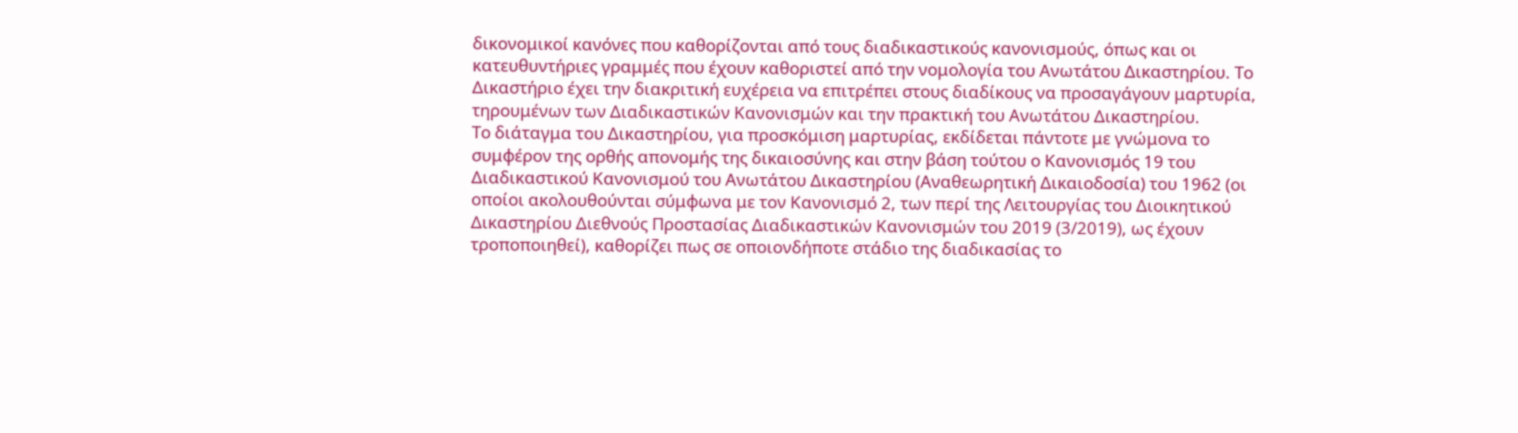δικονομικοί κανόνες που καθορίζονται από τους διαδικαστικούς κανονισμούς, όπως και οι κατευθυντήριες γραμμές που έχουν καθοριστεί από την νομολογία του Ανωτάτου Δικαστηρίου. Το Δικαστήριο έχει την διακριτική ευχέρεια να επιτρέπει στους διαδίκους να προσαγάγουν μαρτυρία, τηρουμένων των Διαδικαστικών Κανονισμών και την πρακτική του Ανωτάτου Δικαστηρίου.
Το διάταγμα του Δικαστηρίου, για προσκόμιση μαρτυρίας, εκδίδεται πάντοτε με γνώμονα το συμφέρον της ορθής απονομής της δικαιοσύνης και στην βάση τούτου ο Κανονισμός 19 του Διαδικαστικού Κανονισμού του Ανωτάτου Δικαστηρίου (Αναθεωρητική Δικαιοδοσία) του 1962 (οι οποίοι ακολουθούνται σύμφωνα με τον Κανονισμό 2, των περί της Λειτουργίας του Διοικητικού Δικαστηρίου Διεθνούς Προστασίας Διαδικαστικών Κανονισμών του 2019 (3/2019), ως έχουν τροποποιηθεί), καθορίζει πως σε οποιονδήποτε στάδιο της διαδικασίας το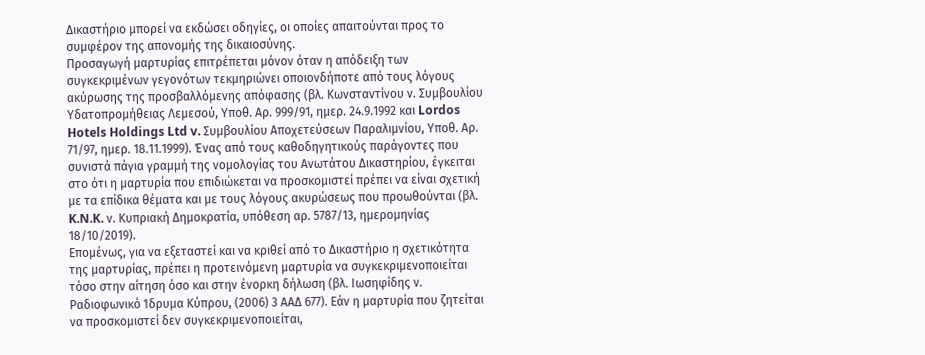Δικαστήριο μπορεί να εκδώσει οδηγίες, οι οποίες απαιτούνται προς το συμφέρον της απονομής της δικαιοσύνης.
Προσαγωγή μαρτυρίας επιτρέπεται μόνον όταν η απόδειξη των συγκεκριμένων γεγονότων τεκμηριώνει οποιονδήποτε από τους λόγους ακύρωσης της προσβαλλόμενης απόφασης (βλ. Κωνσταντίνου ν. Συμβουλίου Υδατοπρομήθειας Λεμεσού, Υποθ. Αρ. 999/91, ημερ. 24.9.1992 και Lordos Hotels Holdings Ltd v. Συμβουλίου Αποχετεύσεων Παραλιμνίου, Υποθ. Αρ. 71/97, ημερ. 18.11.1999). Ένας από τους καθοδηγητικούς παράγοντες που συνιστά πάγια γραμμή της νομολογίας του Ανωτάτου Δικαστηρίου, έγκειται στο ότι η μαρτυρία που επιδιώκεται να προσκομιστεί πρέπει να είναι σχετική με τα επίδικα θέματα και με τους λόγους ακυρώσεως που προωθούνται (βλ. K.N.K. ν. Κυπριακή Δημοκρατία, υπόθεση αρ. 5787/13, ημερομηνίας 18/10/2019).
Επομένως, για να εξεταστεί και να κριθεί από το Δικαστήριο η σχετικότητα της μαρτυρίας, πρέπει η προτεινόμενη μαρτυρία να συγκεκριμενοποιείται τόσο στην αίτηση όσο και στην ένορκη δήλωση (βλ. Ιωσηφίδης ν. Ραδιοφωνικό Ίδρυμα Κύπρου, (2006) 3 ΑΑΔ 677). Εάν η μαρτυρία που ζητείται να προσκομιστεί δεν συγκεκριμενοποιείται,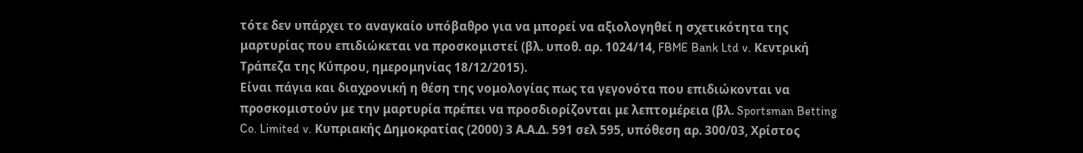τότε δεν υπάρχει το αναγκαίο υπόβαθρο για να μπορεί να αξιολογηθεί η σχετικότητα της μαρτυρίας που επιδιώκεται να προσκομιστεί (βλ. υποθ. αρ. 1024/14, FBME Bank Ltd v. Κεντρική Τράπεζα της Κύπρου, ημερομηνίας 18/12/2015).
Είναι πάγια και διαχρονική η θέση της νομολογίας πως τα γεγονότα που επιδιώκονται να προσκομιστούν με την μαρτυρία πρέπει να προσδιορίζονται με λεπτομέρεια (βλ. Sportsman Betting Co. Limited v. Κυπριακής Δημοκρατίας (2000) 3 Α.Α.Δ. 591 σελ 595, υπόθεση αρ. 300/03, Χρίστος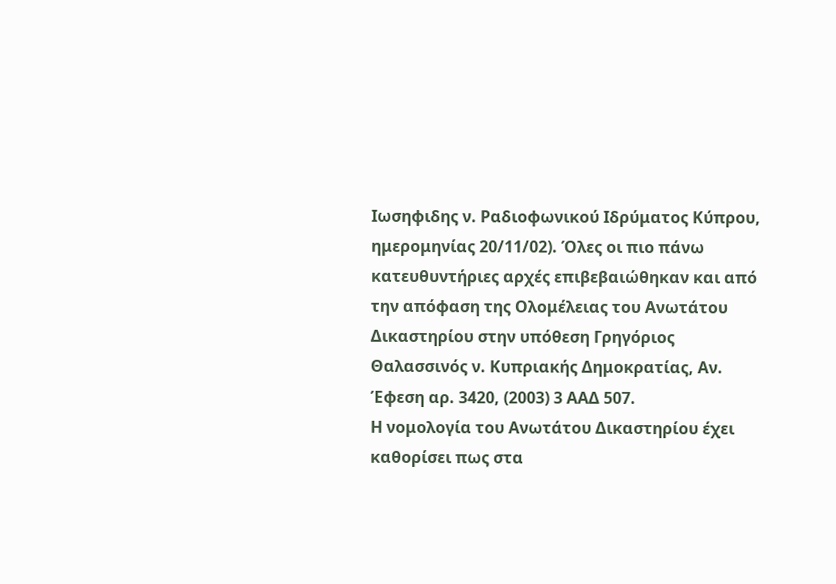Ιωσηφιδης ν. Ραδιοφωνικού Ιδρύματος Κύπρου, ημερομηνίας 20/11/02). Όλες οι πιο πάνω κατευθυντήριες αρχές επιβεβαιώθηκαν και από την απόφαση της Ολομέλειας του Ανωτάτου Δικαστηρίου στην υπόθεση Γρηγόριος Θαλασσινός ν. Κυπριακής Δημοκρατίας, Αν. Έφεση αρ. 3420, (2003) 3 ΑΑΔ 507.
Η νομολογία του Ανωτάτου Δικαστηρίου έχει καθορίσει πως στα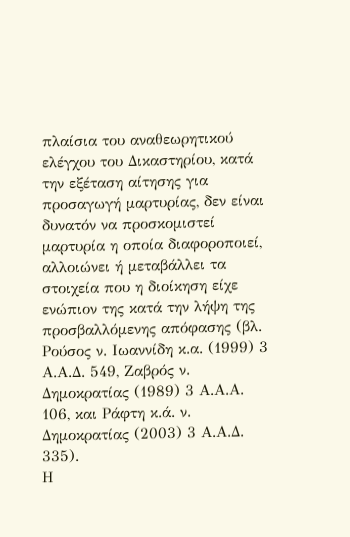πλαίσια του αναθεωρητικού ελέγχου του Δικαστηρίου, κατά την εξέταση αίτησης για προσαγωγή μαρτυρίας, δεν είναι δυνατόν να προσκομιστεί μαρτυρία η οποία διαφοροποιεί, αλλοιώνει ή μεταβάλλει τα στοιχεία που η διοίκηση είχε ενώπιον της κατά την λήψη της προσβαλλόμενης απόφασης (βλ. Ρούσος ν. Ιωαννίδη κ.α. (1999) 3 Α.Α.Δ. 549, Ζαβρός ν. Δημοκρατίας (1989) 3 Α.Α.Α. 106, και Ράφτη κ.ά. ν. Δημοκρατίας (2003) 3 Α.Α.Δ. 335).
Η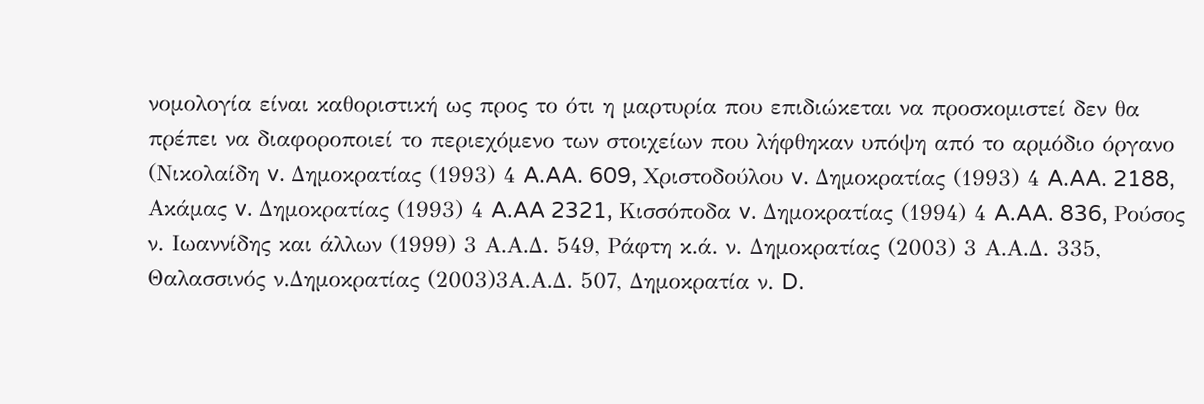νομολογία είναι καθοριστική ως προς το ότι η μαρτυρία που επιδιώκεται να προσκομιστεί δεν θα πρέπει να διαφοροποιεί το περιεχόμενο των στοιχείων που λήφθηκαν υπόψη από το αρμόδιο όργανο (Νικολαίδη v. Δημοκρατίας (1993) 4 A.AA. 609, Χριστοδούλου v. Δημοκρατίας (1993) 4 A.AA. 2188, Ακάμας v. Δημοκρατίας (1993) 4 A.AA 2321, Κισσόποδα v. Δημοκρατίας (1994) 4 A.AA. 836, Ρούσος ν. Ιωαννίδης και άλλων (1999) 3 Α.Α.Δ. 549, Ράφτη κ.ά. ν. Δημοκρατίας (2003) 3 Α.Α.Δ. 335, Θαλασσινός ν.Δημοκρατίας (2003)3Α.Α.Δ. 507, Δημοκρατία ν. D.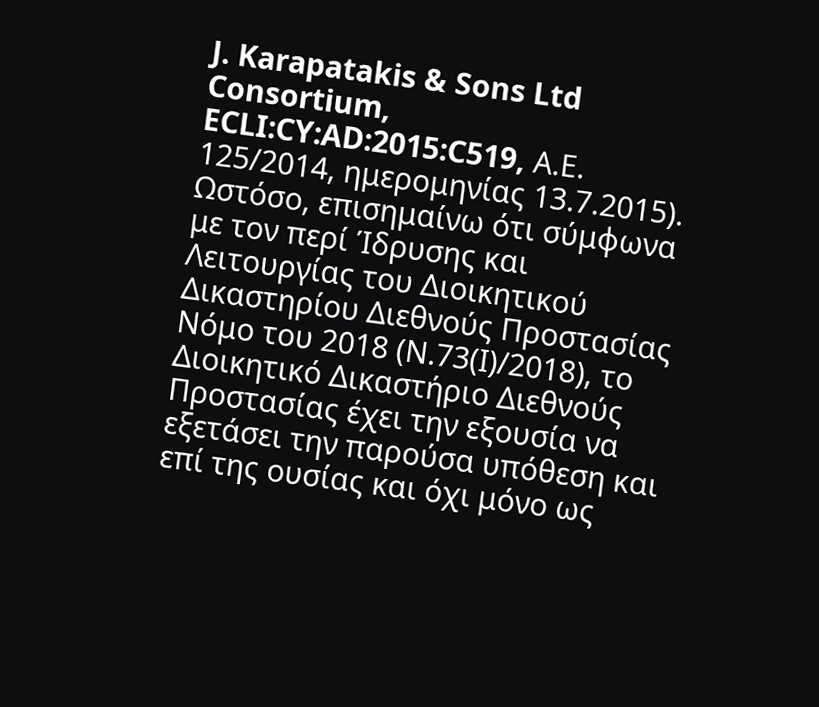J. Karapatakis & Sons Ltd Consortium, ECLI:CY:AD:2015:C519, Α.Ε. 125/2014, ημερομηνίας 13.7.2015).
Ωστόσο, επισημαίνω ότι σύμφωνα με τον περί Ίδρυσης και Λειτουργίας του Διοικητικού Δικαστηρίου Διεθνούς Προστασίας Νόμο του 2018 (Ν.73(Ι)/2018), το Διοικητικό Δικαστήριο Διεθνούς Προστασίας έχει την εξουσία να εξετάσει την παρούσα υπόθεση και επί της ουσίας και όχι μόνο ως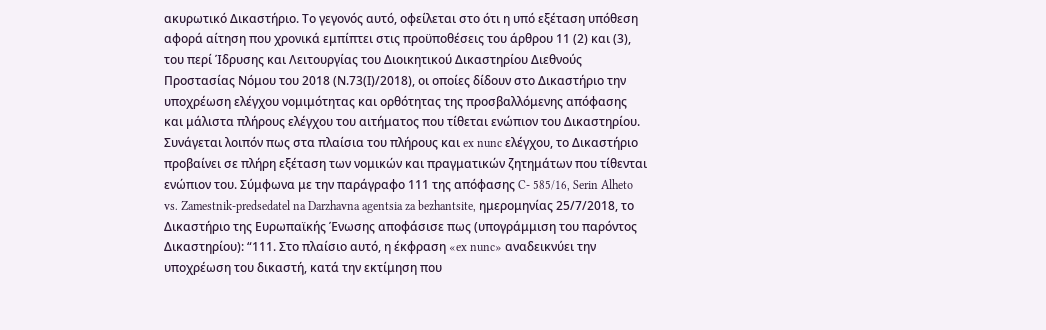ακυρωτικό Δικαστήριο. Το γεγονός αυτό, οφείλεται στο ότι η υπό εξέταση υπόθεση αφορά αίτηση που χρονικά εμπίπτει στις προϋποθέσεις του άρθρου 11 (2) και (3), του περί Ίδρυσης και Λειτουργίας του Διοικητικού Δικαστηρίου Διεθνούς Προστασίας Νόμου του 2018 (Ν.73(Ι)/2018), οι οποίες δίδουν στο Δικαστήριο την υποχρέωση ελέγχου νομιμότητας και ορθότητας της προσβαλλόμενης απόφασης και μάλιστα πλήρους ελέγχου του αιτήματος που τίθεται ενώπιον του Δικαστηρίου.
Συνάγεται λοιπόν πως στα πλαίσια του πλήρους και ex nunc ελέγχου, το Δικαστήριο προβαίνει σε πλήρη εξέταση των νομικών και πραγματικών ζητημάτων που τίθενται ενώπιον του. Σύμφωνα με την παράγραφο 111 της απόφασης C- 585/16, Serin Alheto vs. Zamestnik-predsedatel na Darzhavna agentsia za bezhantsite, ημερομηνίας 25/7/2018, το Δικαστήριο της Ευρωπαϊκής Ένωσης αποφάσισε πως (υπογράμμιση του παρόντος Δικαστηρίου): “111. Στο πλαίσιο αυτό, η έκφραση «ex nunc» αναδεικνύει την υποχρέωση του δικαστή, κατά την εκτίμηση που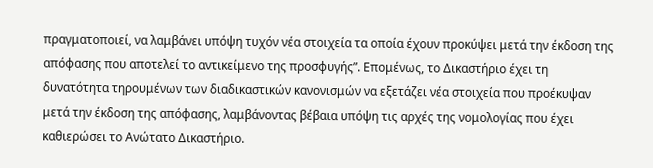πραγματοποιεί, να λαμβάνει υπόψη τυχόν νέα στοιχεία τα οποία έχουν προκύψει μετά την έκδοση της απόφασης που αποτελεί το αντικείμενο της προσφυγής”. Επομένως, το Δικαστήριο έχει τη δυνατότητα τηρουμένων των διαδικαστικών κανονισμών να εξετάζει νέα στοιχεία που προέκυψαν μετά την έκδοση της απόφασης, λαμβάνοντας βέβαια υπόψη τις αρχές της νομολογίας που έχει καθιερώσει το Ανώτατο Δικαστήριο.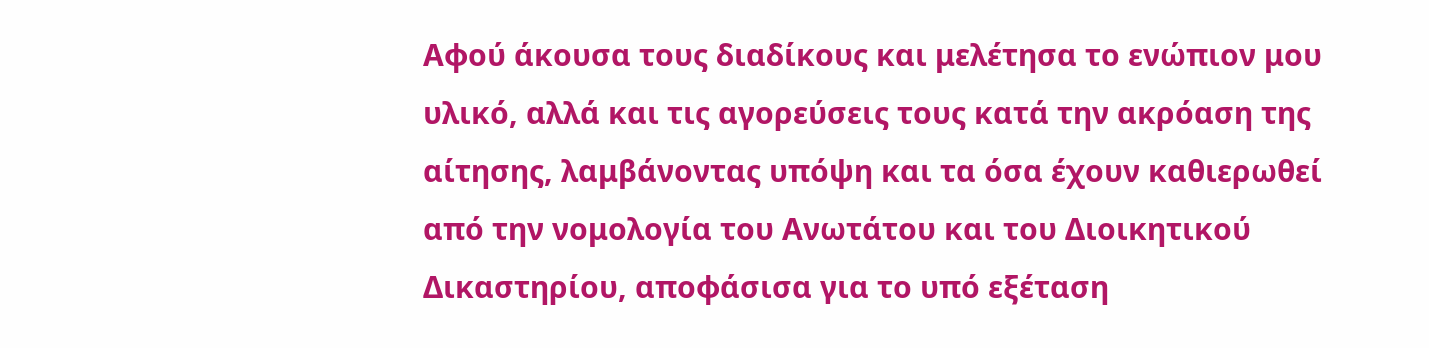Αφού άκουσα τους διαδίκους και μελέτησα το ενώπιον μου υλικό, αλλά και τις αγορεύσεις τους κατά την ακρόαση της αίτησης, λαμβάνοντας υπόψη και τα όσα έχουν καθιερωθεί από την νομολογία του Ανωτάτου και του Διοικητικού Δικαστηρίου, αποφάσισα για το υπό εξέταση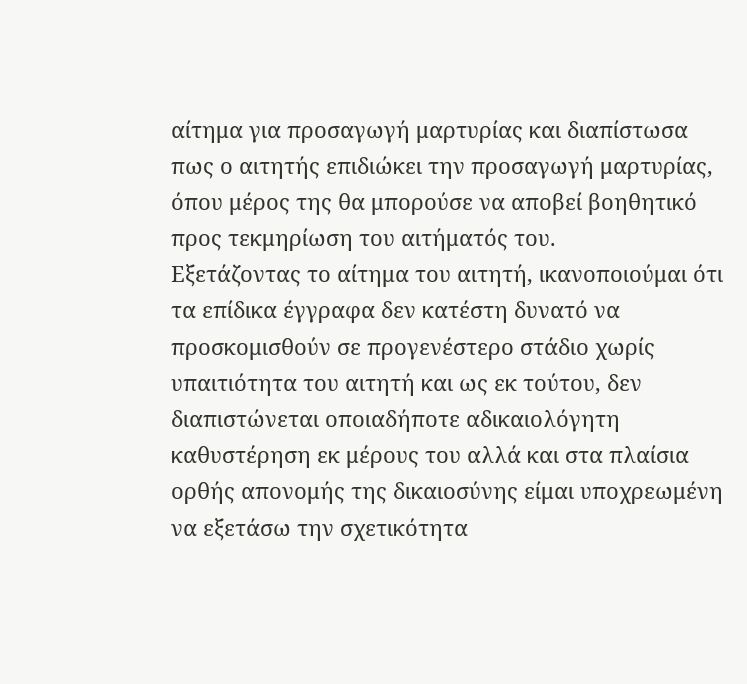αίτημα για προσαγωγή μαρτυρίας και διαπίστωσα πως ο αιτητής επιδιώκει την προσαγωγή μαρτυρίας, όπου μέρος της θα μπορούσε να αποβεί βοηθητικό προς τεκμηρίωση του αιτήματός του.
Εξετάζοντας το αίτημα του αιτητή, ικανοποιούμαι ότι τα επίδικα έγγραφα δεν κατέστη δυνατό να προσκομισθούν σε προγενέστερο στάδιο χωρίς υπαιτιότητα του αιτητή και ως εκ τούτου, δεν διαπιστώνεται οποιαδήποτε αδικαιολόγητη καθυστέρηση εκ μέρους του αλλά και στα πλαίσια ορθής απονομής της δικαιοσύνης είμαι υποχρεωμένη να εξετάσω την σχετικότητα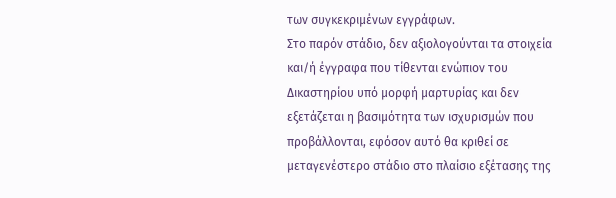των συγκεκριμένων εγγράφων.
Στο παρόν στάδιο, δεν αξιολογούνται τα στοιχεία και/ή έγγραφα που τίθενται ενώπιον του Δικαστηρίου υπό μορφή μαρτυρίας και δεν εξετάζεται η βασιμότητα των ισχυρισμών που προβάλλονται, εφόσον αυτό θα κριθεί σε μεταγενέστερο στάδιο στο πλαίσιο εξέτασης της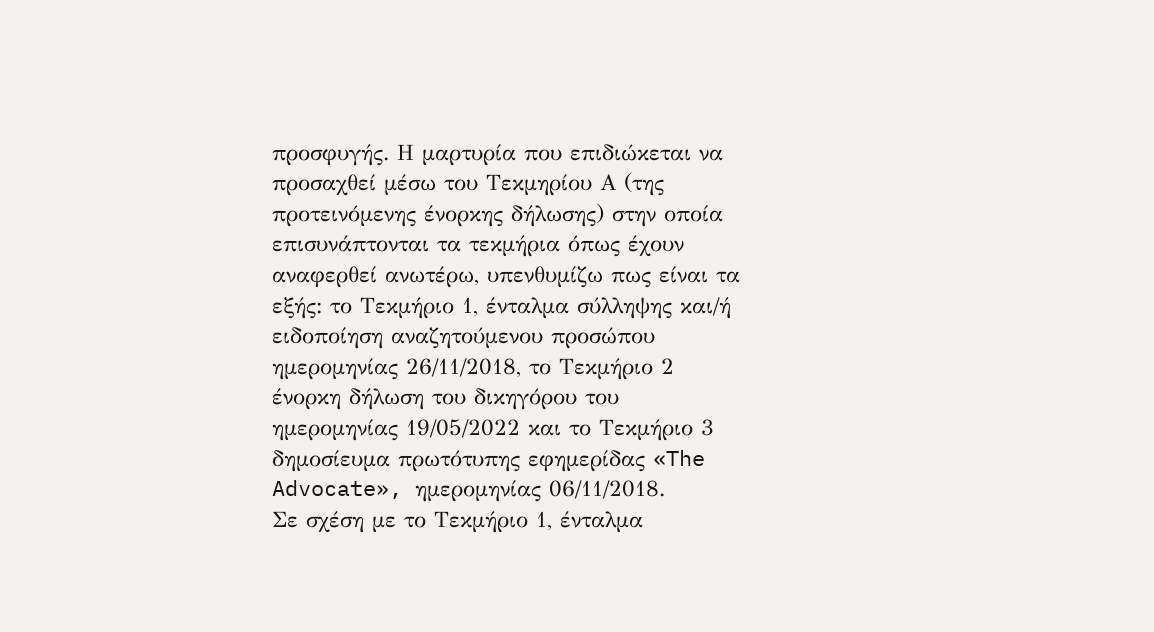προσφυγής. Η μαρτυρία που επιδιώκεται να προσαχθεί μέσω του Τεκμηρίου Α (της προτεινόμενης ένορκης δήλωσης) στην οποία επισυνάπτονται τα τεκμήρια όπως έχουν αναφερθεί ανωτέρω, υπενθυμίζω πως είναι τα εξής: το Τεκμήριο 1, ένταλμα σύλληψης και/ή ειδοποίηση αναζητούμενου προσώπου ημερομηνίας 26/11/2018, το Τεκμήριο 2 ένορκη δήλωση του δικηγόρου του ημερομηνίας 19/05/2022 και το Τεκμήριο 3 δημοσίευμα πρωτότυπης εφημερίδας «The Advocate», ημερομηνίας 06/11/2018.
Σε σχέση με το Τεκμήριο 1, ένταλμα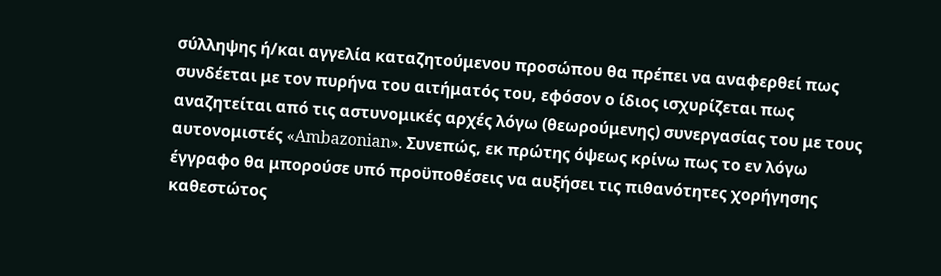σύλληψης ή/και αγγελία καταζητούμενου προσώπου θα πρέπει να αναφερθεί πως συνδέεται με τον πυρήνα του αιτήματός του, εφόσον ο ίδιος ισχυρίζεται πως αναζητείται από τις αστυνομικές αρχές λόγω (θεωρούμενης) συνεργασίας του με τους αυτονομιστές «Ambazonian». Συνεπώς, εκ πρώτης όψεως κρίνω πως το εν λόγω έγγραφο θα μπορούσε υπό προϋποθέσεις να αυξήσει τις πιθανότητες χορήγησης καθεστώτος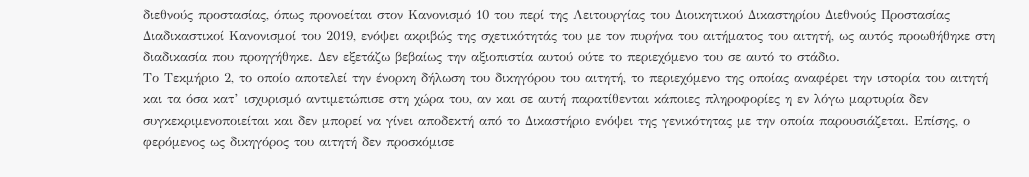διεθνούς προστασίας, όπως προνοείται στον Κανονισμό 10 του περί της Λειτουργίας του Διοικητικού Δικαστηρίου Διεθνούς Προστασίας Διαδικαστικοί Κανονισμοί του 2019, ενόψει ακριβώς της σχετικότητάς του με τον πυρήνα του αιτήματος του αιτητή, ως αυτός προωθήθηκε στη διαδικασία που προηγήθηκε. Δεν εξετάζω βεβαίως την αξιοπιστία αυτού ούτε το περιεχόμενο του σε αυτό το στάδιο.
Το Τεκμήριο 2, το οποίο αποτελεί την ένορκη δήλωση του δικηγόρου του αιτητή, το περιεχόμενο της οποίας αναφέρει την ιστορία του αιτητή και τα όσα κατ’ ισχυρισμό αντιμετώπισε στη χώρα του, αν και σε αυτή παρατίθενται κάποιες πληροφορίες η εν λόγω μαρτυρία δεν συγκεκριμενοποιείται και δεν μπορεί να γίνει αποδεκτή από το Δικαστήριο ενόψει της γενικότητας με την οποία παρουσιάζεται. Επίσης, ο φερόμενος ως δικηγόρος του αιτητή δεν προσκόμισε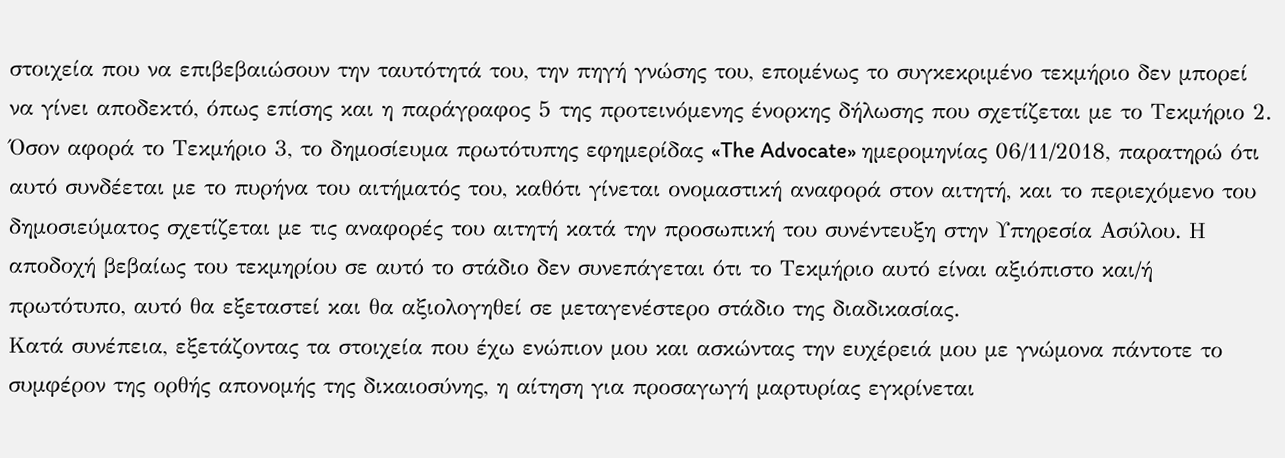στοιχεία που να επιβεβαιώσουν την ταυτότητά του, την πηγή γνώσης του, επομένως το συγκεκριμένο τεκμήριο δεν μπορεί να γίνει αποδεκτό, όπως επίσης και η παράγραφος 5 της προτεινόμενης ένορκης δήλωσης που σχετίζεται με το Τεκμήριο 2.
Όσον αφορά το Τεκμήριο 3, το δημοσίευμα πρωτότυπης εφημερίδας «The Advocate» ημερομηνίας 06/11/2018, παρατηρώ ότι αυτό συνδέεται με το πυρήνα του αιτήματός του, καθότι γίνεται ονομαστική αναφορά στον αιτητή, και το περιεχόμενο του δημοσιεύματος σχετίζεται με τις αναφορές του αιτητή κατά την προσωπική του συνέντευξη στην Υπηρεσία Ασύλου. Η αποδοχή βεβαίως του τεκμηρίου σε αυτό το στάδιο δεν συνεπάγεται ότι το Τεκμήριο αυτό είναι αξιόπιστο και/ή πρωτότυπο, αυτό θα εξεταστεί και θα αξιολογηθεί σε μεταγενέστερο στάδιο της διαδικασίας.
Κατά συνέπεια, εξετάζοντας τα στοιχεία που έχω ενώπιον μου και ασκώντας την ευχέρειά μου με γνώμονα πάντοτε το συμφέρον της ορθής απονομής της δικαιοσύνης, η αίτηση για προσαγωγή μαρτυρίας εγκρίνεται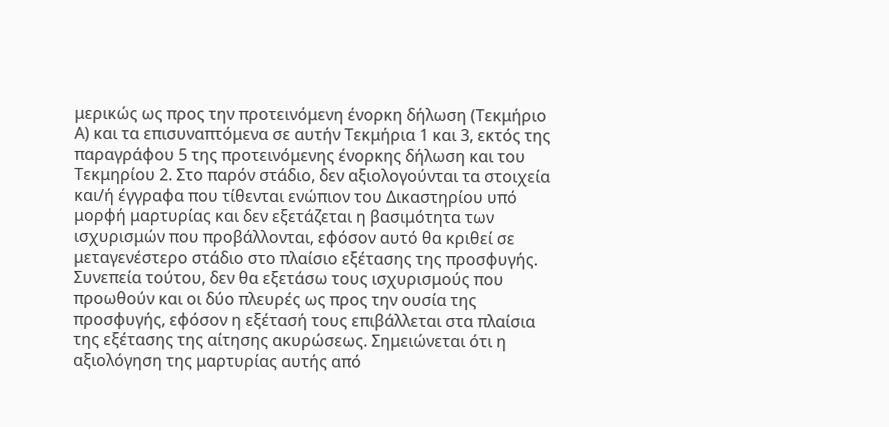μερικώς ως προς την προτεινόμενη ένορκη δήλωση (Τεκμήριο Α) και τα επισυναπτόμενα σε αυτήν Τεκμήρια 1 και 3, εκτός της παραγράφου 5 της προτεινόμενης ένορκης δήλωση και του Τεκμηρίου 2. Στο παρόν στάδιο, δεν αξιολογούνται τα στοιχεία και/ή έγγραφα που τίθενται ενώπιον του Δικαστηρίου υπό μορφή μαρτυρίας και δεν εξετάζεται η βασιμότητα των ισχυρισμών που προβάλλονται, εφόσον αυτό θα κριθεί σε μεταγενέστερο στάδιο στο πλαίσιο εξέτασης της προσφυγής.
Συνεπεία τούτου, δεν θα εξετάσω τους ισχυρισμούς που προωθούν και οι δύο πλευρές ως προς την ουσία της προσφυγής, εφόσον η εξέτασή τους επιβάλλεται στα πλαίσια της εξέτασης της αίτησης ακυρώσεως. Σημειώνεται ότι η αξιολόγηση της μαρτυρίας αυτής από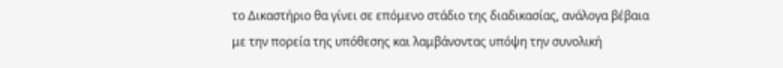το Δικαστήριο θα γίνει σε επόμενο στάδιο της διαδικασίας, ανάλογα βέβαια με την πορεία της υπόθεσης και λαμβάνοντας υπόψη την συνολική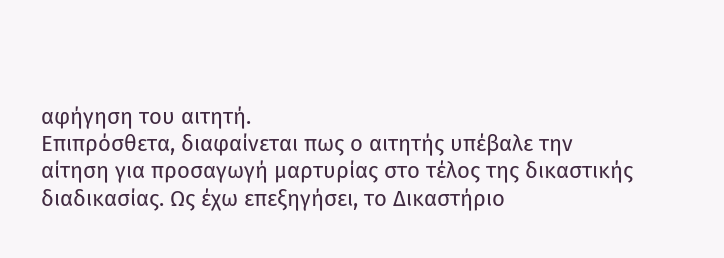αφήγηση του αιτητή.
Επιπρόσθετα, διαφαίνεται πως ο αιτητής υπέβαλε την αίτηση για προσαγωγή μαρτυρίας στο τέλος της δικαστικής διαδικασίας. Ως έχω επεξηγήσει, το Δικαστήριο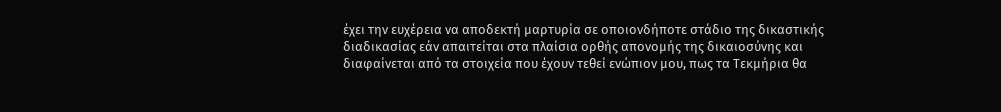έχει την ευχέρεια να αποδεκτή μαρτυρία σε οποιονδήποτε στάδιο της δικαστικής διαδικασίας εάν απαιτείται στα πλαίσια ορθής απονομής της δικαιοσύνης και διαφαίνεται από τα στοιχεία που έχουν τεθεί ενώπιον μου, πως τα Τεκμήρια θα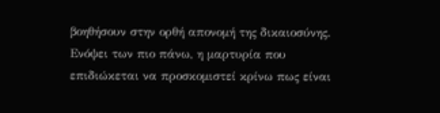βοηθήσουν στην ορθή απονομή της δικαιοσύνης. Ενόψει των πιο πάνω, η μαρτυρία που επιδιώκεται να προσκομιστεί κρίνω πως είναι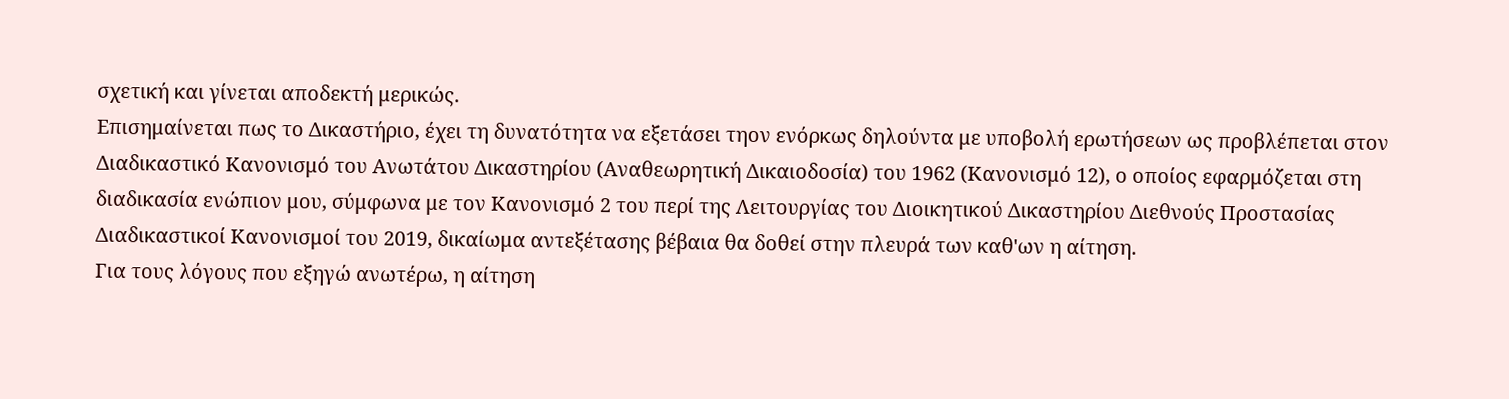σχετική και γίνεται αποδεκτή μερικώς.
Επισημαίνεται πως το Δικαστήριο, έχει τη δυνατότητα να εξετάσει τηον ενόρκως δηλούντα με υποβολή ερωτήσεων ως προβλέπεται στον Διαδικαστικό Κανονισμό του Ανωτάτου Δικαστηρίου (Αναθεωρητική Δικαιοδοσία) του 1962 (Κανονισμό 12), ο οποίος εφαρμόζεται στη διαδικασία ενώπιον μου, σύμφωνα με τον Κανονισμό 2 του περί της Λειτουργίας του Διοικητικού Δικαστηρίου Διεθνούς Προστασίας Διαδικαστικοί Κανονισμοί του 2019, δικαίωμα αντεξέτασης βέβαια θα δοθεί στην πλευρά των καθ'ων η αίτηση.
Για τους λόγους που εξηγώ ανωτέρω, η αίτηση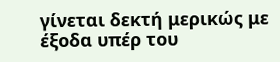γίνεται δεκτή μερικώς με έξοδα υπέρ του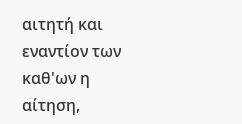αιτητή και εναντίον των καθ'ων η αίτηση,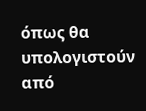όπως θα υπολογιστούν από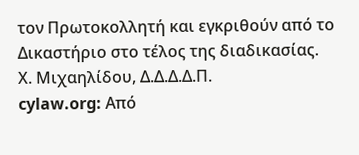τον Πρωτοκολλητή και εγκριθούν από το Δικαστήριο στο τέλος της διαδικασίας.
Χ. Μιχαηλίδου, Δ.Δ.Δ.Δ.Π.
cylaw.org: Από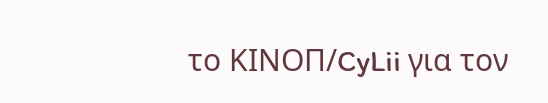το ΚΙΝOΠ/CyLii για τον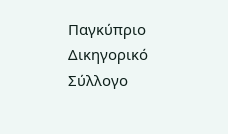Παγκύπριο Δικηγορικό Σύλλογο